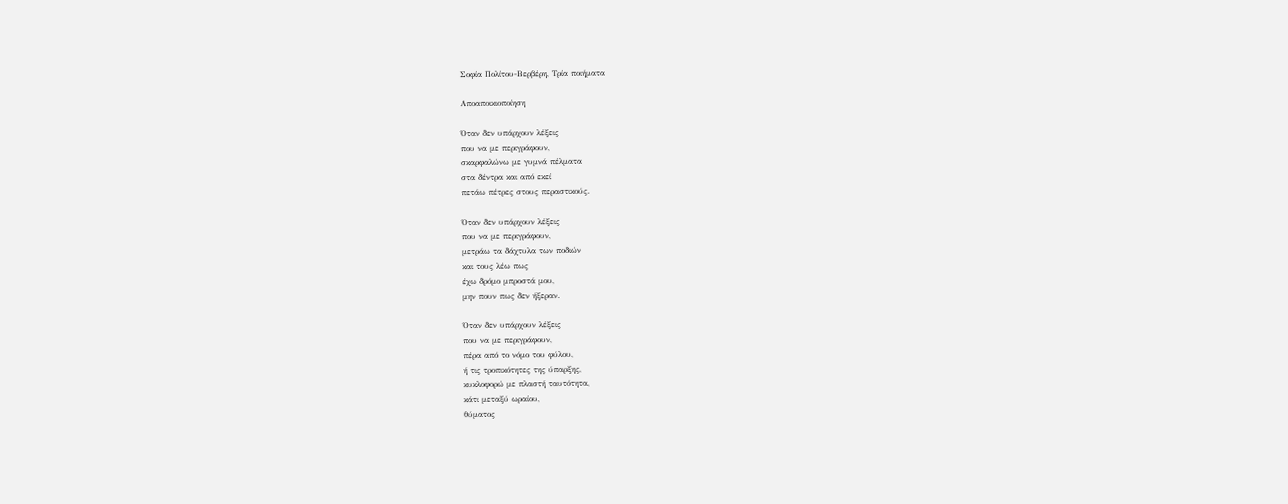Σοφία Πολίτου-Βερβέρη, Τρία ποιήματα

Αποαποικιοποίηση

Όταν δεν υπάρχουν λέξεις
που να με περιγράφουν,
σκαρφαλώνω με γυμνά πέλματα
στα δέντρα και από εκεί
πετάω πέτρες στους περαστικούς.

Όταν δεν υπάρχουν λέξεις
που να με περιγράφουν,
μετράω τα δάχτυλα των ποδιών
και τους λέω πως
έχω δρόμο μπροστά μου,
μην πουν πως δεν ήξεραν.

Όταν δεν υπάρχουν λέξεις
που να με περιγράφουν,
πέρα από το νόμο του φύλου,
ή τις τροπικότητες της ύπαρξης,
κυκλοφορώ με πλαστή ταυτότητα,
κάτι μεταξύ ωραίου,
θύματος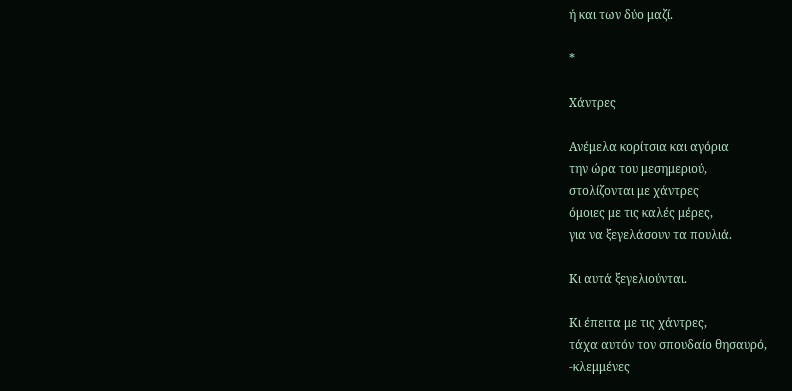ή και των δύο μαζί.

*

Χάντρες

Ανέμελα κορίτσια και αγόρια
την ώρα του μεσημεριού,
στολίζονται με χάντρες
όμοιες με τις καλές μέρες,
για να ξεγελάσουν τα πουλιά.

Κι αυτά ξεγελιούνται.

Κι έπειτα με τις χάντρες,
τάχα αυτόν τον σπουδαίο θησαυρό,
-κλεμμένες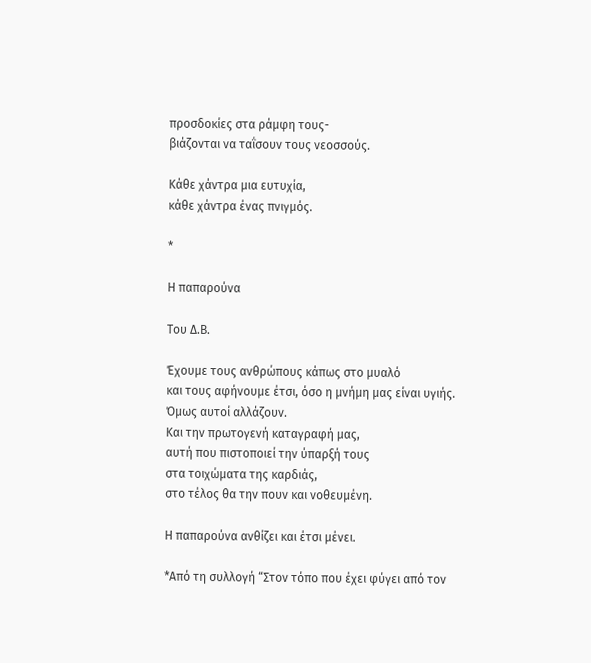προσδοκίες στα ράμφη τους-
βιάζονται να ταΐσουν τους νεοσσούς.

Κάθε χάντρα μια ευτυχία,
κάθε χάντρα ένας πνιγμός.

*

Η παπαρούνα

Του Δ.Β.

Έχουμε τους ανθρώπους κάπως στο μυαλό
και τους αφήνουμε έτσι, όσο η μνήμη μας είναι υγιής.
Όμως αυτοί αλλάζουν.
Και την πρωτογενή καταγραφή μας,
αυτή που πιστοποιεί την ύπαρξή τους
στα τοιχώματα της καρδιάς,
στο τέλος θα την πουν και νοθευμένη.

Η παπαρούνα ανθίζει και έτσι μένει.

*Από τη συλλογή “Στον τόπο που έχει φύγει από τον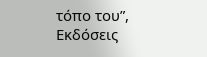τόπο του”, Εκδόσεις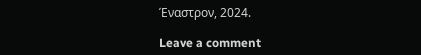Έναστρον, 2024.

Leave a comment